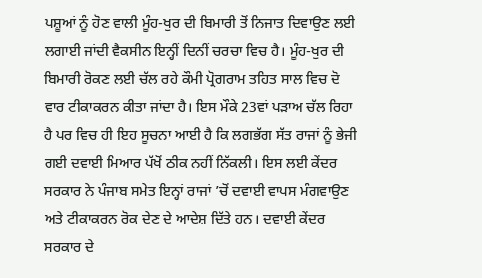ਪਸ਼ੂਆਂ ਨੂੰ ਹੋਣ ਵਾਲੀ ਮੂੰਹ-ਖੁਰ ਦੀ ਬਿਮਾਰੀ ਤੋਂ ਨਿਜਾਤ ਦਿਵਾਉਣ ਲਈ ਲਗਾਈ ਜਾਂਦੀ ਵੈਕਸੀਨ ਇਨ੍ਹੀਂ ਦਿਨੀਂ ਚਰਚਾ ਵਿਚ ਹੈ। ਮੂੰਹ-ਖੁਰ ਦੀ ਬਿਮਾਰੀ ਰੋਕਣ ਲਈ ਚੱਲ ਰਹੇ ਕੌਮੀ ਪ੍ਰੋਗਰਾਮ ਤਹਿਤ ਸਾਲ ਵਿਚ ਦੋ ਵਾਰ ਟੀਕਾਕਰਨ ਕੀਤਾ ਜਾਂਦਾ ਹੈ। ਇਸ ਮੌਕੇ 23ਵਾਂ ਪੜਾਅ ਚੱਲ ਰਿਹਾ ਹੈ ਪਰ ਵਿਚ ਹੀ ਇਹ ਸੂਚਨਾ ਆਈ ਹੈ ਕਿ ਲਗਭੱਗ ਸੱਤ ਰਾਜਾਂ ਨੂੰ ਭੇਜੀ ਗਈ ਦਵਾਈ ਮਿਆਰ ਪੱਖੋਂ ਠੀਕ ਨਹੀਂ ਨਿੱਕਲੀ। ਇਸ ਲਈ ਕੇਂਦਰ ਸਰਕਾਰ ਨੇ ਪੰਜਾਬ ਸਮੇਤ ਇਨ੍ਹਾਂ ਰਾਜਾਂ ’ਚੋਂ ਦਵਾਈ ਵਾਪਸ ਮੰਗਵਾਉਣ ਅਤੇ ਟੀਕਾਕਰਨ ਰੋਕ ਦੇਣ ਦੇ ਆਦੇਸ਼ ਦਿੱਤੇ ਹਨ। ਦਵਾਈ ਕੇਂਦਰ ਸਰਕਾਰ ਦੇ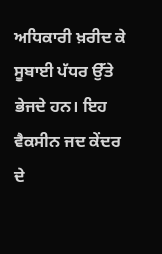ਅਧਿਕਾਰੀ ਖ਼ਰੀਦ ਕੇ ਸੂਬਾਈ ਪੱਧਰ ਉੱਤੇ ਭੇਜਦੇ ਹਨ। ਇਹ ਵੈਕਸੀਨ ਜਦ ਕੇਂਦਰ ਦੇ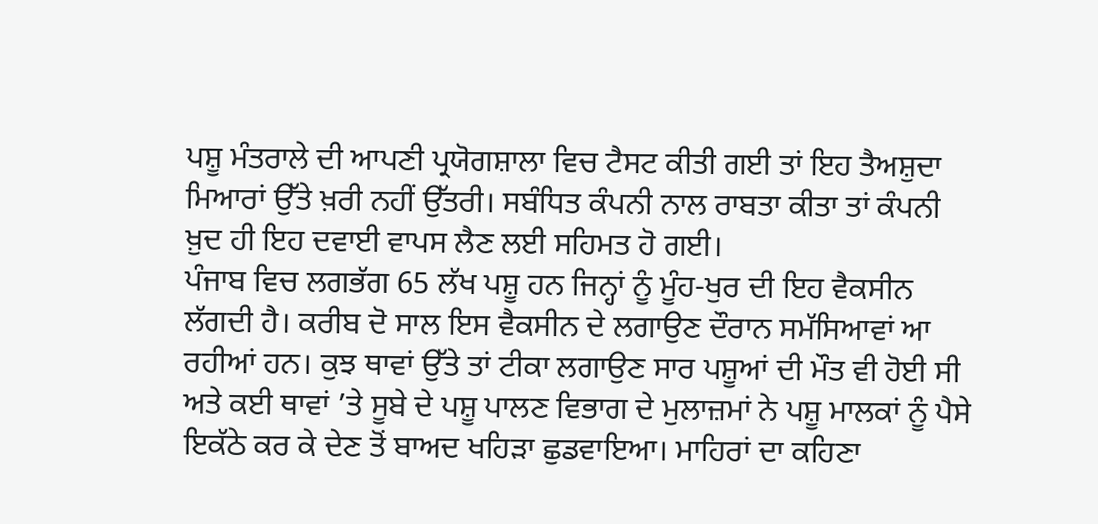ਪਸ਼ੂ ਮੰਤਰਾਲੇ ਦੀ ਆਪਣੀ ਪ੍ਰਯੋਗਸ਼ਾਲਾ ਵਿਚ ਟੈਸਟ ਕੀਤੀ ਗਈ ਤਾਂ ਇਹ ਤੈਅਸ਼ੁਦਾ ਮਿਆਰਾਂ ਉੱਤੇ ਖ਼ਰੀ ਨਹੀਂ ਉੱਤਰੀ। ਸਬੰਧਿਤ ਕੰਪਨੀ ਨਾਲ ਰਾਬਤਾ ਕੀਤਾ ਤਾਂ ਕੰਪਨੀ ਖ਼ੁਦ ਹੀ ਇਹ ਦਵਾਈ ਵਾਪਸ ਲੈਣ ਲਈ ਸਹਿਮਤ ਹੋ ਗਈ।
ਪੰਜਾਬ ਵਿਚ ਲਗਭੱਗ 65 ਲੱਖ ਪਸ਼ੂ ਹਨ ਜਿਨ੍ਹਾਂ ਨੂੰ ਮੂੰਹ-ਖੁਰ ਦੀ ਇਹ ਵੈਕਸੀਨ ਲੱਗਦੀ ਹੈ। ਕਰੀਬ ਦੋ ਸਾਲ ਇਸ ਵੈਕਸੀਨ ਦੇ ਲਗਾਉਣ ਦੌਰਾਨ ਸਮੱਸਿਆਵਾਂ ਆ ਰਹੀਆਂ ਹਨ। ਕੁਝ ਥਾਵਾਂ ਉੱਤੇ ਤਾਂ ਟੀਕਾ ਲਗਾਉਣ ਸਾਰ ਪਸ਼ੂਆਂ ਦੀ ਮੌਤ ਵੀ ਹੋਈ ਸੀ ਅਤੇ ਕਈ ਥਾਵਾਂ ’ਤੇ ਸੂਬੇ ਦੇ ਪਸ਼ੂ ਪਾਲਣ ਵਿਭਾਗ ਦੇ ਮੁਲਾਜ਼ਮਾਂ ਨੇ ਪਸ਼ੂ ਮਾਲਕਾਂ ਨੂੰ ਪੈਸੇ ਇਕੱਠੇ ਕਰ ਕੇ ਦੇਣ ਤੋਂ ਬਾਅਦ ਖਹਿੜਾ ਛੁਡਵਾਇਆ। ਮਾਹਿਰਾਂ ਦਾ ਕਹਿਣਾ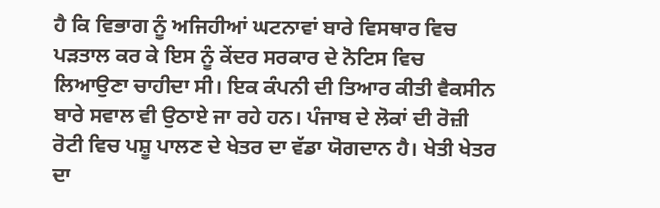ਹੈ ਕਿ ਵਿਭਾਗ ਨੂੰ ਅਜਿਹੀਆਂ ਘਟਨਾਵਾਂ ਬਾਰੇ ਵਿਸਥਾਰ ਵਿਚ ਪੜਤਾਲ ਕਰ ਕੇ ਇਸ ਨੂੰ ਕੇਂਦਰ ਸਰਕਾਰ ਦੇ ਨੋਟਿਸ ਵਿਚ ਲਿਆਉਣਾ ਚਾਹੀਦਾ ਸੀ। ਇਕ ਕੰਪਨੀ ਦੀ ਤਿਆਰ ਕੀਤੀ ਵੈਕਸੀਨ ਬਾਰੇ ਸਵਾਲ ਵੀ ਉਠਾਏ ਜਾ ਰਹੇ ਹਨ। ਪੰਜਾਬ ਦੇ ਲੋਕਾਂ ਦੀ ਰੋਜ਼ੀ ਰੋਟੀ ਵਿਚ ਪਸ਼ੂ ਪਾਲਣ ਦੇ ਖੇਤਰ ਦਾ ਵੱਡਾ ਯੋਗਦਾਨ ਹੈ। ਖੇਤੀ ਖੇਤਰ ਦਾ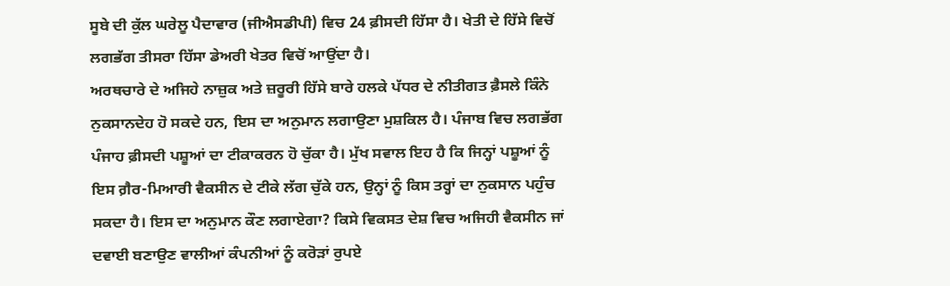ਸੂਬੇ ਦੀ ਕੁੱਲ ਘਰੇਲੂ ਪੈਦਾਵਾਰ (ਜੀਐਸਡੀਪੀ) ਵਿਚ 24 ਫ਼ੀਸਦੀ ਹਿੱਸਾ ਹੈ। ਖੇਤੀ ਦੇ ਹਿੱਸੇ ਵਿਚੋਂ ਲਗਭੱਗ ਤੀਸਰਾ ਹਿੱਸਾ ਡੇਅਰੀ ਖੇਤਰ ਵਿਚੋਂ ਆਉਂਦਾ ਹੈ।
ਅਰਥਚਾਰੇ ਦੇ ਅਜਿਹੇ ਨਾਜ਼ੁਕ ਅਤੇ ਜ਼ਰੂਰੀ ਹਿੱਸੇ ਬਾਰੇ ਹਲਕੇ ਪੱਧਰ ਦੇ ਨੀਤੀਗਤ ਫ਼ੈਸਲੇ ਕਿੰਨੇ ਨੁਕਸਾਨਦੇਹ ਹੋ ਸਕਦੇ ਹਨ, ਇਸ ਦਾ ਅਨੁਮਾਨ ਲਗਾਉਣਾ ਮੁਸ਼ਕਿਲ ਹੈ। ਪੰਜਾਬ ਵਿਚ ਲਗਭੱਗ ਪੰਜਾਹ ਫ਼ੀਸਦੀ ਪਸ਼ੂਆਂ ਦਾ ਟੀਕਾਕਰਨ ਹੋ ਚੁੱਕਾ ਹੈ। ਮੁੱਖ ਸਵਾਲ ਇਹ ਹੈ ਕਿ ਜਿਨ੍ਹਾਂ ਪਸ਼ੂਆਂ ਨੂੰ ਇਸ ਗ਼ੈਰ-ਮਿਆਰੀ ਵੈਕਸੀਨ ਦੇ ਟੀਕੇ ਲੱਗ ਚੁੱਕੇ ਹਨ, ਉਨ੍ਹਾਂ ਨੂੰ ਕਿਸ ਤਰ੍ਹਾਂ ਦਾ ਨੁਕਸਾਨ ਪਹੁੰਚ ਸਕਦਾ ਹੈ। ਇਸ ਦਾ ਅਨੁਮਾਨ ਕੌਣ ਲਗਾਏਗਾ? ਕਿਸੇ ਵਿਕਸਤ ਦੇਸ਼ ਵਿਚ ਅਜਿਹੀ ਵੈਕਸੀਨ ਜਾਂ ਦਵਾਈ ਬਣਾਉਣ ਵਾਲੀਆਂ ਕੰਪਨੀਆਂ ਨੂੰ ਕਰੋੜਾਂ ਰੁਪਏ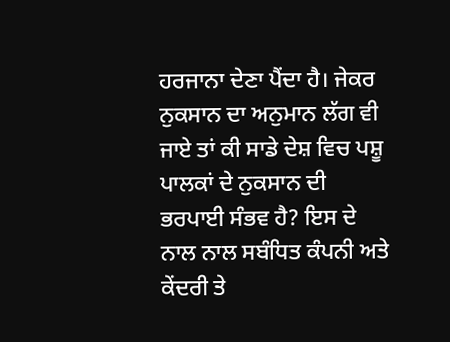ਹਰਜਾਨਾ ਦੇਣਾ ਪੈਂਦਾ ਹੈ। ਜੇਕਰ ਨੁਕਸਾਨ ਦਾ ਅਨੁਮਾਨ ਲੱਗ ਵੀ ਜਾਏ ਤਾਂ ਕੀ ਸਾਡੇ ਦੇਸ਼ ਵਿਚ ਪਸ਼ੂ ਪਾਲਕਾਂ ਦੇ ਨੁਕਸਾਨ ਦੀ ਭਰਪਾਈ ਸੰਭਵ ਹੈ? ਇਸ ਦੇ ਨਾਲ ਨਾਲ ਸਬੰਧਿਤ ਕੰਪਨੀ ਅਤੇ ਕੇਂਦਰੀ ਤੇ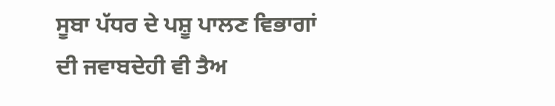ਸੂਬਾ ਪੱਧਰ ਦੇ ਪਸ਼ੂ ਪਾਲਣ ਵਿਭਾਗਾਂ ਦੀ ਜਵਾਬਦੇਹੀ ਵੀ ਤੈਅ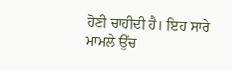ਹੋਣੀ ਚਾਹੀਦੀ ਹੈ। ਇਹ ਸਾਰੇ ਮਾਮਲੇ ਉੱਚ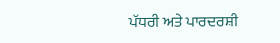ਪੱਧਰੀ ਅਤੇ ਪਾਰਦਰਸ਼ੀ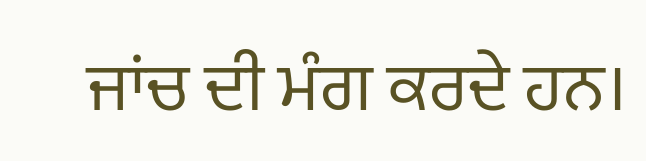ਜਾਂਚ ਦੀ ਮੰਗ ਕਰਦੇ ਹਨ।